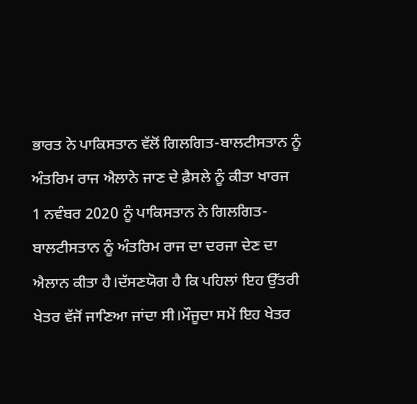ਭਾਰਤ ਨੇ ਪਾਕਿਸਤਾਨ ਵੱਲੋਂ ਗਿਲਗਿਤ-ਬਾਲਟੀਸਤਾਨ ਨੂੰ ਅੰਤਰਿਮ ਰਾਜ ਐਲਾਨੇ ਜਾਣ ਦੇ ਫ਼ੈਸਲੇ ਨੂੰ ਕੀਤਾ ਖਾਰਜ
1 ਨਵੰਬਰ 2020 ਨੂੰ ਪਾਕਿਸਤਾਨ ਨੇ ਗਿਲਗਿਤ-ਬਾਲਟੀਸਤਾਨ ਨੂੰ ਅੰਤਰਿਮ ਰਾਜ ਦਾ ਦਰਜਾ ਦੇਣ ਦਾ ਐਲਾਨ ਕੀਤਾ ਹੈ।ਦੱਸਣਯੋਗ ਹੈ ਕਿ ਪਹਿਲਾਂ ਇਹ ਉੱਤਰੀ ਖੇਤਰ ਵੱਜੋਂ ਜਾਣਿਆ ਜਾਂਦਾ ਸੀ।ਮੌਜੂਦਾ ਸਮੇਂ ਇਹ ਖੇਤਰ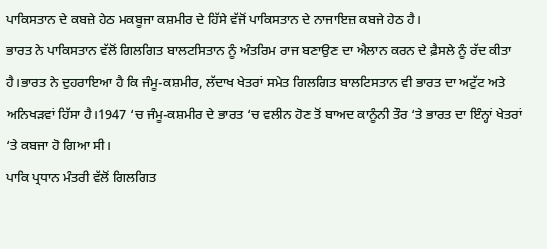ਪਾਕਿਸਤਾਨ ਦੇ ਕਬਜ਼ੇ ਹੇਠ ਮਕਬੂਜਾ ਕਸ਼ਮੀਰ ਦੇ ਹਿੱਸੇ ਵੱਜੋਂ ਪਾਕਿਸਤਾਨ ਦੇ ਨਾਜਾਇਜ਼ ਕਬਜੇ ਹੇਠ ਹੈ।
ਭਾਰਤ ਨੇ ਪਾਕਿਸਤਾਨ ਵੱਲੋਂ ਗਿਲਗਿਤ ਬਾਲਟਸਿਤਾਨ ਨੂੰ ਅੰਤਰਿਮ ਰਾਜ ਬਣਾਉਣ ਦਾ ਐਲਾਨ ਕਰਨ ਦੇ ਫ਼ੈਸਲੇ ਨੂੰ ਰੱਦ ਕੀਤਾ ਹੈ।ਭਾਰਤ ਨੇ ਦੁਹਰਾਇਆ ਹੈ ਕਿ ਜੰਮੂ-ਕਸ਼ਮੀਰ, ਲੱਦਾਖ ਖੇਤਰਾਂ ਸਮੇਤ ਗਿਲਗਿਤ ਬਾਲਟਿਸਤਾਨ ਵੀ ਭਾਰਤ ਦਾ ਅਟੁੱਟ ਅਤੇ ਅਨਿਖੜਵਾਂ ਹਿੱਸਾ ਹੈ।1947 ‘ਚ ਜੰਮੂ-ਕਸ਼ਮੀਰ ਦੇ ਭਾਰਤ ‘ਚ ਵਲੀਨ ਹੋਣ ਤੋਂ ਬਾਅਦ ਕਾਨੂੰਨੀ ਤੌਰ ‘ਤੇ ਭਾਰਤ ਦਾ ਇੰਨ੍ਹਾਂ ਖੇਤਰਾਂ ‘ਤੇ ਕਬਜਾ ਹੋ ਗਿਆ ਸੀ।
ਪਾਕਿ ਪ੍ਰਧਾਨ ਮੰਤਰੀ ਵੱਲੋਂ ਗਿਲਗਿਤ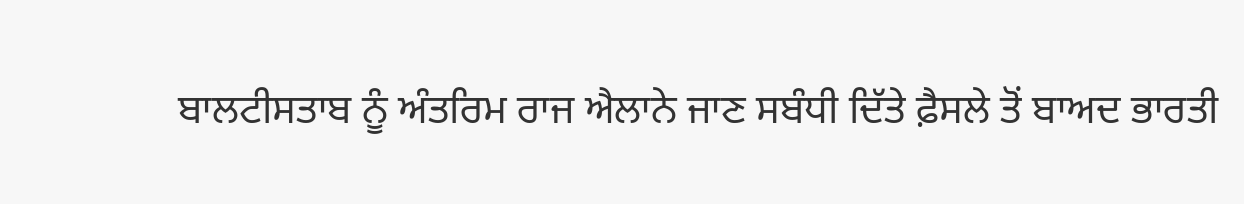ਬਾਲਟੀਸਤਾਬ ਨੂੰ ਅੰਤਰਿਮ ਰਾਜ ਐਲਾਨੇ ਜਾਣ ਸਬੰਧੀ ਦਿੱਤੇ ਫ਼ੈਸਲੇ ਤੋਂ ਬਾਅਦ ਭਾਰਤੀ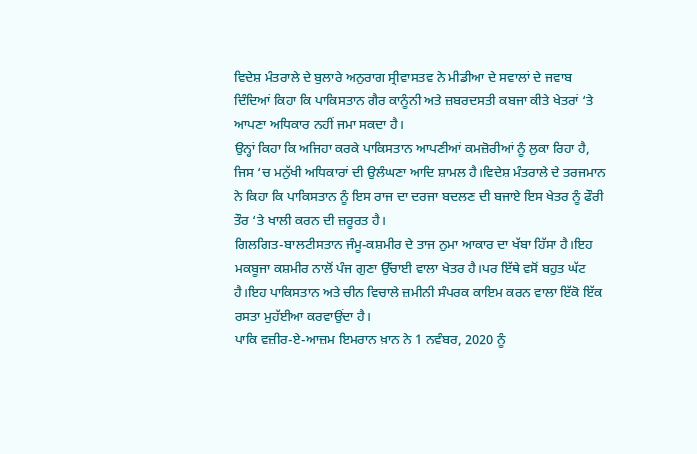ਵਿਦੇਸ਼ ਮੰਤਰਾਲੇ ਦੇ ਬੁਲਾਰੇ ਅਨੁਰਾਗ ਸ੍ਰੀਵਾਸਤਵ ਨੇ ਮੀਡੀਆ ਦੇ ਸਵਾਲਾਂ ਦੇ ਜਵਾਬ ਦਿੰਦਿਆਂ ਕਿਹਾ ਕਿ ਪਾਕਿਸਤਾਨ ਗੈਰ ਕਾਨੂੰਨੀ ਅਤੇ ਜ਼ਬਰਦਸਤੀ ਕਬਜਾ ਕੀਤੇ ਖੇਤਰਾਂ ‘ਤੇ ਆਪਣਾ ਅਧਿਕਾਰ ਨਹੀਂ ਜਮਾ ਸਕਦਾ ਹੈ।
ਉਨ੍ਹਾਂ ਕਿਹਾ ਕਿ ਅਜਿਹਾ ਕਰਕੇ ਪਾਕਿਸਤਾਨ ਆਪਣੀਆਂ ਕਮਜ਼ੋਰੀਆਂ ਨੂੰ ਲੁਕਾ ਰਿਹਾ ਹੈ, ਜਿਸ ‘ਚ ਮਨੁੱਖੀ ਅਧਿਕਾਰਾਂ ਦੀ ਉਲੰਘਣਾ ਆਦਿ ਸ਼ਾਮਲ ਹੈ।ਵਿਦੇਸ਼ ਮੰਤਰਾਲੇ ਦੇ ਤਰਜਮਾਨ ਨੇ ਕਿਹਾ ਕਿ ਪਾਕਿਸਤਾਨ ਨੂੰ ਇਸ ਰਾਜ ਦਾ ਦਰਜਾ ਬਦਲਣ ਦੀ ਬਜਾਏ ਇਸ ਖੇਤਰ ਨੂੰ ਫੌਰੀ ਤੌਰ ‘ਤੇ ਖਾਲੀ ਕਰਨ ਦੀ ਜ਼ਰੂਰਤ ਹੈ।
ਗਿਲਗਿਤ-ਬਾਲਟੀਸਤਾਨ ਜੰਮੂ-ਕਸ਼ਮੀਰ ਦੇ ਤਾਜ ਨੁਮਾ ਆਕਾਰ ਦਾ ਖੱਬਾ ਹਿੱਸਾ ਹੈ।ਇਹ ਮਕਬੂਜਾ ਕਸ਼ਮੀਰ ਨਾਲੋਂ ਪੰਜ ਗੁਣਾ ਉੱਚਾਈ ਵਾਲਾ ਖੇਤਰ ਹੈ।ਪਰ ਇੱਥੇ ਵਸੋਂ ਬਹੁਤ ਘੱਟ ਹੈ।ਇਹ ਪਾਕਿਸਤਾਨ ਅਤੇ ਚੀਨ ਵਿਚਾਲੇ ਜ਼ਮੀਨੀ ਸੰਪਰਕ ਕਾਇਮ ਕਰਨ ਵਾਲਾ ਇੱਕੋ ਇੱਕ ਰਸਤਾ ਮੁਹੱਈਆ ਕਰਵਾਉਂਦਾ ਹੈ।
ਪਾਕਿ ਵਜ਼ੀਰ-ਏ-ਆਜ਼ਮ ਇਮਰਾਨ ਖ਼ਾਨ ਨੇ 1 ਨਵੰਬਰ, 2020 ਨੂੰ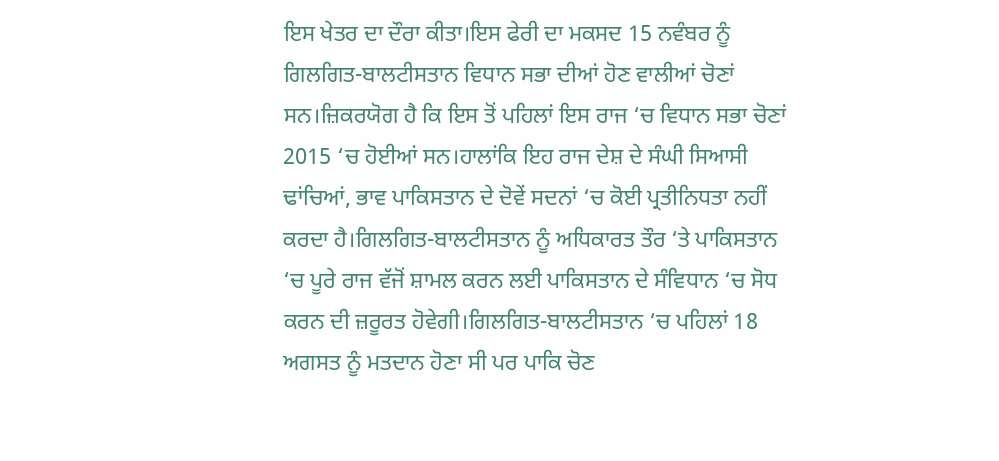ਇਸ ਖੇਤਰ ਦਾ ਦੌਰਾ ਕੀਤਾ।ਇਸ ਫੇਰੀ ਦਾ ਮਕਸਦ 15 ਨਵੰਬਰ ਨੂੰ ਗਿਲਗਿਤ-ਬਾਲਟੀਸਤਾਨ ਵਿਧਾਨ ਸਭਾ ਦੀਆਂ ਹੋਣ ਵਾਲੀਆਂ ਚੋਣਾਂ ਸਨ।ਜ਼ਿਕਰਯੋਗ ਹੈ ਕਿ ਇਸ ਤੋਂ ਪਹਿਲਾਂ ਇਸ ਰਾਜ ‘ਚ ਵਿਧਾਨ ਸਭਾ ਚੋਣਾਂ 2015 ‘ਚ ਹੋਈਆਂ ਸਨ।ਹਾਲਾਂਕਿ ਇਹ ਰਾਜ ਦੇਸ਼ ਦੇ ਸੰਘੀ ਸਿਆਸੀ ਢਾਂਚਿਆਂ, ਭਾਵ ਪਾਕਿਸਤਾਨ ਦੇ ਦੋਵੇਂ ਸਦਨਾਂ ‘ਚ ਕੋਈ ਪ੍ਰਤੀਨਿਧਤਾ ਨਹੀਂ ਕਰਦਾ ਹੈ।ਗਿਲਗਿਤ-ਬਾਲਟੀਸਤਾਨ ਨੂੰ ਅਧਿਕਾਰਤ ਤੌਰ ‘ਤੇ ਪਾਕਿਸਤਾਨ ‘ਚ ਪੂਰੇ ਰਾਜ ਵੱਜੋਂ ਸ਼ਾਮਲ ਕਰਨ ਲਈ ਪਾਕਿਸਤਾਨ ਦੇ ਸੰਵਿਧਾਨ ‘ਚ ਸੋਧ ਕਰਨ ਦੀ ਜ਼ਰੂਰਤ ਹੋਵੇਗੀ।ਗਿਲਗਿਤ-ਬਾਲਟੀਸਤਾਨ ‘ਚ ਪਹਿਲਾਂ 18 ਅਗਸਤ ਨੂੰ ਮਤਦਾਨ ਹੋਣਾ ਸੀ ਪਰ ਪਾਕਿ ਚੋਣ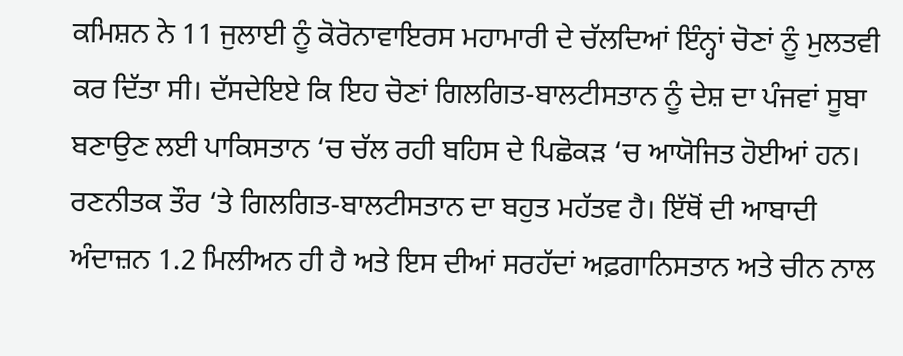ਕਮਿਸ਼ਨ ਨੇ 11 ਜੁਲਾਈ ਨੂੰ ਕੋਰੋਨਾਵਾਇਰਸ ਮਹਾਮਾਰੀ ਦੇ ਚੱਲਦਿਆਂ ਇੰਨ੍ਹਾਂ ਚੋਣਾਂ ਨੂੰ ਮੁਲਤਵੀ ਕਰ ਦਿੱਤਾ ਸੀ। ਦੱਸਦੇਇਏ ਕਿ ਇਹ ਚੋਣਾਂ ਗਿਲਗਿਤ-ਬਾਲਟੀਸਤਾਨ ਨੂੰ ਦੇਸ਼ ਦਾ ਪੰਜਵਾਂ ਸੂਬਾ ਬਣਾਉਣ ਲਈ ਪਾਕਿਸਤਾਨ ‘ਚ ਚੱਲ ਰਹੀ ਬਹਿਸ ਦੇ ਪਿਛੋਕੜ ‘ਚ ਆਯੋਜਿਤ ਹੋਈਆਂ ਹਨ।
ਰਣਨੀਤਕ ਤੌਰ ‘ਤੇ ਗਿਲਗਿਤ-ਬਾਲਟੀਸਤਾਨ ਦਾ ਬਹੁਤ ਮਹੱਤਵ ਹੈ। ਇੱਥੋਂ ਦੀ ਆਬਾਦੀ ਅੰਦਾਜ਼ਨ 1.2 ਮਿਲੀਅਨ ਹੀ ਹੈ ਅਤੇ ਇਸ ਦੀਆਂ ਸਰਹੱਦਾਂ ਅਫ਼ਗਾਨਿਸਤਾਨ ਅਤੇ ਚੀਨ ਨਾਲ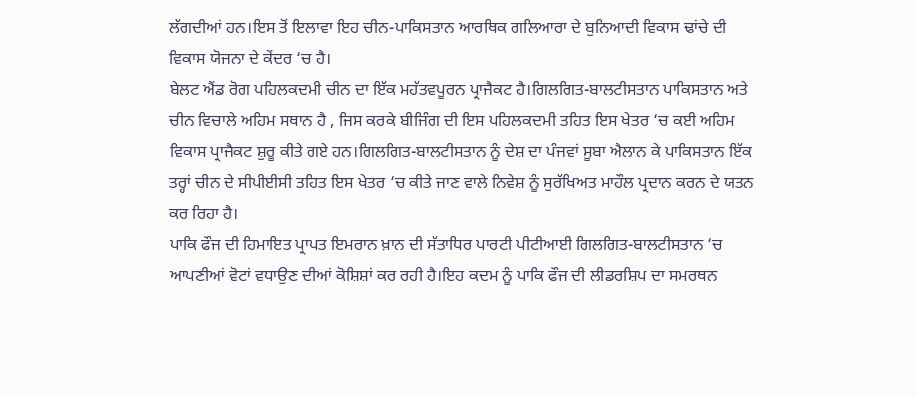ਲੱਗਦੀਆਂ ਹਨ।ਇਸ ਤੋਂ ਇਲਾਵਾ ਇਹ ਚੀਨ-ਪਾਕਿਸਤਾਨ ਆਰਥਿਕ ਗਲਿਆਰਾ ਦੇ ਬੁਨਿਆਦੀ ਵਿਕਾਸ ਢਾਂਚੇ ਦੀ ਵਿਕਾਸ ਯੋਜਨਾ ਦੇ ਕੇਂਦਰ ‘ਚ ਹੈ।
ਬੇਲਟ ਐਂਡ ਰੋਗ ਪਹਿਲਕਦਮੀ ਚੀਨ ਦਾ ਇੱਕ ਮਹੱਤਵਪੂਰਨ ਪ੍ਰਾਜੈਕਟ ਹੈ।ਗਿਲਗਿਤ-ਬਾਲਟੀਸਤਾਨ ਪਾਕਿਸਤਾਨ ਅਤੇ ਚੀਨ ਵਿਚਾਲੇ ਅਹਿਮ ਸਥਾਨ ਹੈ , ਜਿਸ ਕਰਕੇ ਬੀਜਿੰਗ ਦੀ ਇਸ ਪਹਿਲਕਦਮੀ ਤਹਿਤ ਇਸ ਖੇਤਰ ‘ਚ ਕਈ ਅਹਿਮ ਵਿਕਾਸ ਪ੍ਰਾਜੈਕਟ ਸ਼ੁਰੂ ਕੀਤੇ ਗਏ ਹਨ।ਗਿਲਗਿਤ-ਬਾਲਟੀਸਤਾਨ ਨੂੰ ਦੇਸ਼ ਦਾ ਪੰਜਵਾਂ ਸੂਬਾ ਐਲਾਨ ਕੇ ਪਾਕਿਸਤਾਨ ਇੱਕ ਤਰ੍ਹਾਂ ਚੀਨ ਦੇ ਸੀਪੀਈਸੀ ਤਹਿਤ ਇਸ ਖੇਤਰ ‘ਚ ਕੀਤੇ ਜਾਣ ਵਾਲੇ ਨਿਵੇਸ਼ ਨੂੰ ਸੁਰੱਖਿਅਤ ਮਾਹੌਲ ਪ੍ਰਦਾਨ ਕਰਨ ਦੇ ਯਤਨ ਕਰ ਰਿਹਾ ਹੈ।
ਪਾਕਿ ਫੌਜ ਦੀ ਹਿਮਾਇਤ ਪ੍ਰਾਪਤ ਇਮਰਾਨ ਖ਼ਾਨ ਦੀ ਸੱਤਾਧਿਰ ਪਾਰਟੀ ਪੀਟੀਆਈ ਗਿਲਗਿਤ-ਬਾਲਟੀਸਤਾਨ ‘ਚ ਆਪਣੀਆਂ ਵੋਟਾਂ ਵਧਾਉਣ ਦੀਆਂ ਕੋਸ਼ਿਸ਼ਾਂ ਕਰ ਰਹੀ ਹੈ।ਇਹ ਕਦਮ ਨੂੰ ਪਾਕਿ ਫੌਜ ਦੀ ਲੀਡਰਸ਼ਿਪ ਦਾ ਸਮਰਥਨ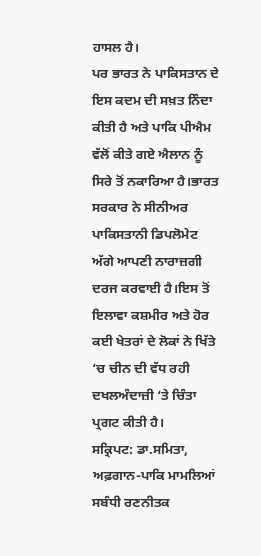ਹਾਸਲ ਹੈ।
ਪਰ ਭਾਰਤ ਨੇ ਪਾਕਿਸਤਾਨ ਦੇ ਇਸ ਕਦਮ ਦੀ ਸਖ਼ਤ ਨਿੰਦਾ ਕੀਤੀ ਹੈ ਅਤੇ ਪਾਕਿ ਪੀਐਮ ਵੱਲੋਂ ਕੀਤੇ ਗਏ ਐਲਾਨ ਨੂੰ ਸਿਰੇ ਤੋਂ ਨਕਾਰਿਆ ਹੈ।ਭਾਰਤ ਸਰਕਾਰ ਨੇ ਸੀਨੀਅਰ ਪਾਕਿਸਤਾਨੀ ਡਿਪਲੋਮੇਟ ਅੱਗੇ ਆਪਣੀ ਨਾਰਾਜ਼ਗੀ ਦਰਜ ਕਰਵਾਈ ਹੈ।ਇਸ ਤੋਂ ਇਲਾਵਾ ਕਸ਼ਮੀਰ ਅਤੇ ਹੋਰ ਕਈ ਖੇਤਰਾਂ ਦੇ ਲੋਕਾਂ ਨੇ ਖਿੱਤੇ ‘ਚ ਚੀਨ ਦੀ ਵੱਧ ਰਹੀ ਦਖਲਅੰਦਾਜ਼ੀ ‘ਤੇ ਚਿੰਤਾ ਪ੍ਰਗਟ ਕੀਤੀ ਹੈ।
ਸਕ੍ਰਿਪਟ: ਡਾ.ਸਮਿਤਾ, ਅਫ਼ਗਾਨ-ਪਾਕਿ ਮਾਮਲਿਆਂ ਸਬੰਧੀ ਰਣਨੀਤਕ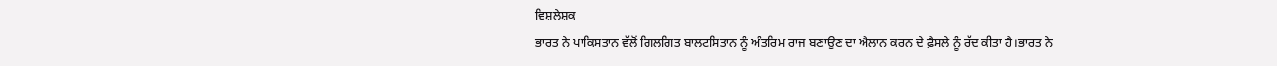ਵਿਸ਼ਲੇਸ਼ਕ
ਭਾਰਤ ਨੇ ਪਾਕਿਸਤਾਨ ਵੱਲੋਂ ਗਿਲਗਿਤ ਬਾਲਟਸਿਤਾਨ ਨੂੰ ਅੰਤਰਿਮ ਰਾਜ ਬਣਾਉਣ ਦਾ ਐਲਾਨ ਕਰਨ ਦੇ ਫ਼ੈਸਲੇ ਨੂੰ ਰੱਦ ਕੀਤਾ ਹੈ।ਭਾਰਤ ਨੇ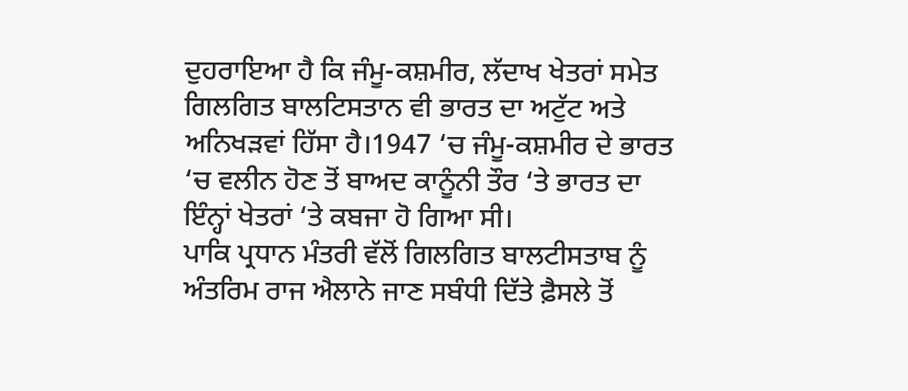ਦੁਹਰਾਇਆ ਹੈ ਕਿ ਜੰਮੂ-ਕਸ਼ਮੀਰ, ਲੱਦਾਖ ਖੇਤਰਾਂ ਸਮੇਤ ਗਿਲਗਿਤ ਬਾਲਟਿਸਤਾਨ ਵੀ ਭਾਰਤ ਦਾ ਅਟੁੱਟ ਅਤੇ ਅਨਿਖੜਵਾਂ ਹਿੱਸਾ ਹੈ।1947 ‘ਚ ਜੰਮੂ-ਕਸ਼ਮੀਰ ਦੇ ਭਾਰਤ ‘ਚ ਵਲੀਨ ਹੋਣ ਤੋਂ ਬਾਅਦ ਕਾਨੂੰਨੀ ਤੌਰ ‘ਤੇ ਭਾਰਤ ਦਾ ਇੰਨ੍ਹਾਂ ਖੇਤਰਾਂ ‘ਤੇ ਕਬਜਾ ਹੋ ਗਿਆ ਸੀ।
ਪਾਕਿ ਪ੍ਰਧਾਨ ਮੰਤਰੀ ਵੱਲੋਂ ਗਿਲਗਿਤ ਬਾਲਟੀਸਤਾਬ ਨੂੰ ਅੰਤਰਿਮ ਰਾਜ ਐਲਾਨੇ ਜਾਣ ਸਬੰਧੀ ਦਿੱਤੇ ਫ਼ੈਸਲੇ ਤੋਂ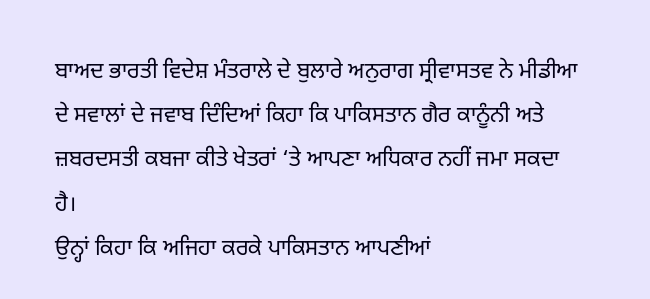ਬਾਅਦ ਭਾਰਤੀ ਵਿਦੇਸ਼ ਮੰਤਰਾਲੇ ਦੇ ਬੁਲਾਰੇ ਅਨੁਰਾਗ ਸ੍ਰੀਵਾਸਤਵ ਨੇ ਮੀਡੀਆ ਦੇ ਸਵਾਲਾਂ ਦੇ ਜਵਾਬ ਦਿੰਦਿਆਂ ਕਿਹਾ ਕਿ ਪਾਕਿਸਤਾਨ ਗੈਰ ਕਾਨੂੰਨੀ ਅਤੇ ਜ਼ਬਰਦਸਤੀ ਕਬਜਾ ਕੀਤੇ ਖੇਤਰਾਂ ‘ਤੇ ਆਪਣਾ ਅਧਿਕਾਰ ਨਹੀਂ ਜਮਾ ਸਕਦਾ ਹੈ।
ਉਨ੍ਹਾਂ ਕਿਹਾ ਕਿ ਅਜਿਹਾ ਕਰਕੇ ਪਾਕਿਸਤਾਨ ਆਪਣੀਆਂ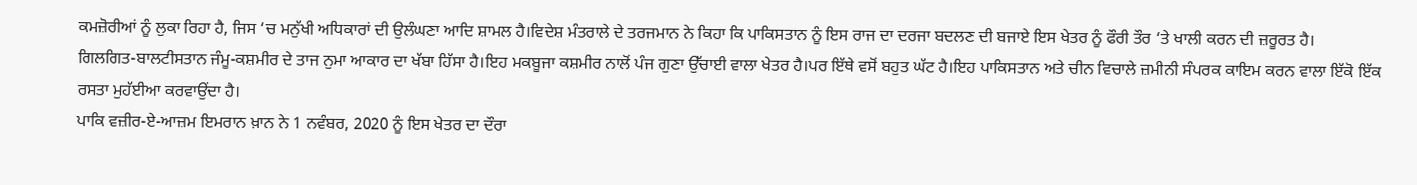ਕਮਜ਼ੋਰੀਆਂ ਨੂੰ ਲੁਕਾ ਰਿਹਾ ਹੈ, ਜਿਸ ‘ਚ ਮਨੁੱਖੀ ਅਧਿਕਾਰਾਂ ਦੀ ਉਲੰਘਣਾ ਆਦਿ ਸ਼ਾਮਲ ਹੈ।ਵਿਦੇਸ਼ ਮੰਤਰਾਲੇ ਦੇ ਤਰਜਮਾਨ ਨੇ ਕਿਹਾ ਕਿ ਪਾਕਿਸਤਾਨ ਨੂੰ ਇਸ ਰਾਜ ਦਾ ਦਰਜਾ ਬਦਲਣ ਦੀ ਬਜਾਏ ਇਸ ਖੇਤਰ ਨੂੰ ਫੌਰੀ ਤੌਰ ‘ਤੇ ਖਾਲੀ ਕਰਨ ਦੀ ਜ਼ਰੂਰਤ ਹੈ।
ਗਿਲਗਿਤ-ਬਾਲਟੀਸਤਾਨ ਜੰਮੂ-ਕਸ਼ਮੀਰ ਦੇ ਤਾਜ ਨੁਮਾ ਆਕਾਰ ਦਾ ਖੱਬਾ ਹਿੱਸਾ ਹੈ।ਇਹ ਮਕਬੂਜਾ ਕਸ਼ਮੀਰ ਨਾਲੋਂ ਪੰਜ ਗੁਣਾ ਉੱਚਾਈ ਵਾਲਾ ਖੇਤਰ ਹੈ।ਪਰ ਇੱਥੇ ਵਸੋਂ ਬਹੁਤ ਘੱਟ ਹੈ।ਇਹ ਪਾਕਿਸਤਾਨ ਅਤੇ ਚੀਨ ਵਿਚਾਲੇ ਜ਼ਮੀਨੀ ਸੰਪਰਕ ਕਾਇਮ ਕਰਨ ਵਾਲਾ ਇੱਕੋ ਇੱਕ ਰਸਤਾ ਮੁਹੱਈਆ ਕਰਵਾਉਂਦਾ ਹੈ।
ਪਾਕਿ ਵਜ਼ੀਰ-ਏ-ਆਜ਼ਮ ਇਮਰਾਨ ਖ਼ਾਨ ਨੇ 1 ਨਵੰਬਰ, 2020 ਨੂੰ ਇਸ ਖੇਤਰ ਦਾ ਦੌਰਾ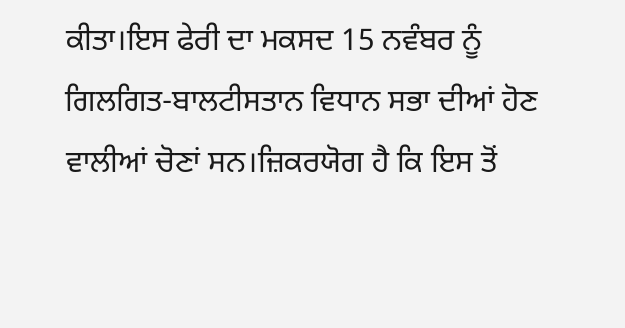ਕੀਤਾ।ਇਸ ਫੇਰੀ ਦਾ ਮਕਸਦ 15 ਨਵੰਬਰ ਨੂੰ ਗਿਲਗਿਤ-ਬਾਲਟੀਸਤਾਨ ਵਿਧਾਨ ਸਭਾ ਦੀਆਂ ਹੋਣ ਵਾਲੀਆਂ ਚੋਣਾਂ ਸਨ।ਜ਼ਿਕਰਯੋਗ ਹੈ ਕਿ ਇਸ ਤੋਂ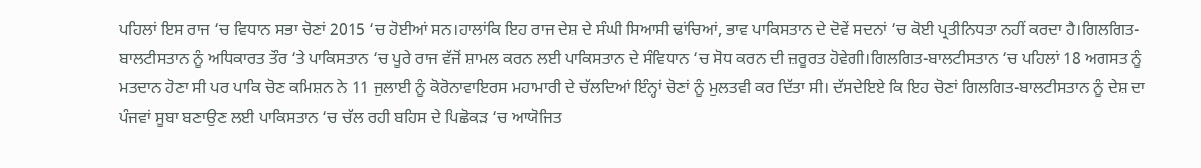ਪਹਿਲਾਂ ਇਸ ਰਾਜ ‘ਚ ਵਿਧਾਨ ਸਭਾ ਚੋਣਾਂ 2015 ‘ਚ ਹੋਈਆਂ ਸਨ।ਹਾਲਾਂਕਿ ਇਹ ਰਾਜ ਦੇਸ਼ ਦੇ ਸੰਘੀ ਸਿਆਸੀ ਢਾਂਚਿਆਂ, ਭਾਵ ਪਾਕਿਸਤਾਨ ਦੇ ਦੋਵੇਂ ਸਦਨਾਂ ‘ਚ ਕੋਈ ਪ੍ਰਤੀਨਿਧਤਾ ਨਹੀਂ ਕਰਦਾ ਹੈ।ਗਿਲਗਿਤ-ਬਾਲਟੀਸਤਾਨ ਨੂੰ ਅਧਿਕਾਰਤ ਤੌਰ ‘ਤੇ ਪਾਕਿਸਤਾਨ ‘ਚ ਪੂਰੇ ਰਾਜ ਵੱਜੋਂ ਸ਼ਾਮਲ ਕਰਨ ਲਈ ਪਾਕਿਸਤਾਨ ਦੇ ਸੰਵਿਧਾਨ ‘ਚ ਸੋਧ ਕਰਨ ਦੀ ਜ਼ਰੂਰਤ ਹੋਵੇਗੀ।ਗਿਲਗਿਤ-ਬਾਲਟੀਸਤਾਨ ‘ਚ ਪਹਿਲਾਂ 18 ਅਗਸਤ ਨੂੰ ਮਤਦਾਨ ਹੋਣਾ ਸੀ ਪਰ ਪਾਕਿ ਚੋਣ ਕਮਿਸ਼ਨ ਨੇ 11 ਜੁਲਾਈ ਨੂੰ ਕੋਰੋਨਾਵਾਇਰਸ ਮਹਾਮਾਰੀ ਦੇ ਚੱਲਦਿਆਂ ਇੰਨ੍ਹਾਂ ਚੋਣਾਂ ਨੂੰ ਮੁਲਤਵੀ ਕਰ ਦਿੱਤਾ ਸੀ। ਦੱਸਦੇਇਏ ਕਿ ਇਹ ਚੋਣਾਂ ਗਿਲਗਿਤ-ਬਾਲਟੀਸਤਾਨ ਨੂੰ ਦੇਸ਼ ਦਾ ਪੰਜਵਾਂ ਸੂਬਾ ਬਣਾਉਣ ਲਈ ਪਾਕਿਸਤਾਨ ‘ਚ ਚੱਲ ਰਹੀ ਬਹਿਸ ਦੇ ਪਿਛੋਕੜ ‘ਚ ਆਯੋਜਿਤ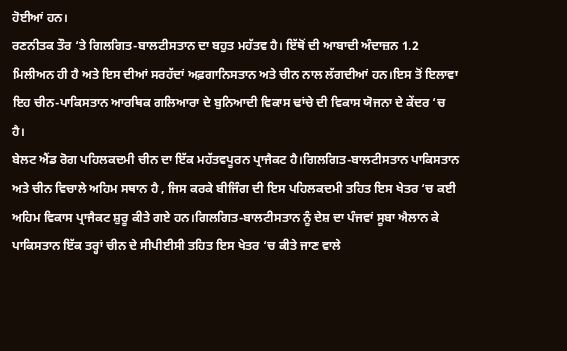ਹੋਈਆਂ ਹਨ।
ਰਣਨੀਤਕ ਤੌਰ ‘ਤੇ ਗਿਲਗਿਤ-ਬਾਲਟੀਸਤਾਨ ਦਾ ਬਹੁਤ ਮਹੱਤਵ ਹੈ। ਇੱਥੋਂ ਦੀ ਆਬਾਦੀ ਅੰਦਾਜ਼ਨ 1.2 ਮਿਲੀਅਨ ਹੀ ਹੈ ਅਤੇ ਇਸ ਦੀਆਂ ਸਰਹੱਦਾਂ ਅਫ਼ਗਾਨਿਸਤਾਨ ਅਤੇ ਚੀਨ ਨਾਲ ਲੱਗਦੀਆਂ ਹਨ।ਇਸ ਤੋਂ ਇਲਾਵਾ ਇਹ ਚੀਨ-ਪਾਕਿਸਤਾਨ ਆਰਥਿਕ ਗਲਿਆਰਾ ਦੇ ਬੁਨਿਆਦੀ ਵਿਕਾਸ ਢਾਂਚੇ ਦੀ ਵਿਕਾਸ ਯੋਜਨਾ ਦੇ ਕੇਂਦਰ ‘ਚ ਹੈ।
ਬੇਲਟ ਐਂਡ ਰੋਗ ਪਹਿਲਕਦਮੀ ਚੀਨ ਦਾ ਇੱਕ ਮਹੱਤਵਪੂਰਨ ਪ੍ਰਾਜੈਕਟ ਹੈ।ਗਿਲਗਿਤ-ਬਾਲਟੀਸਤਾਨ ਪਾਕਿਸਤਾਨ ਅਤੇ ਚੀਨ ਵਿਚਾਲੇ ਅਹਿਮ ਸਥਾਨ ਹੈ , ਜਿਸ ਕਰਕੇ ਬੀਜਿੰਗ ਦੀ ਇਸ ਪਹਿਲਕਦਮੀ ਤਹਿਤ ਇਸ ਖੇਤਰ ‘ਚ ਕਈ ਅਹਿਮ ਵਿਕਾਸ ਪ੍ਰਾਜੈਕਟ ਸ਼ੁਰੂ ਕੀਤੇ ਗਏ ਹਨ।ਗਿਲਗਿਤ-ਬਾਲਟੀਸਤਾਨ ਨੂੰ ਦੇਸ਼ ਦਾ ਪੰਜਵਾਂ ਸੂਬਾ ਐਲਾਨ ਕੇ ਪਾਕਿਸਤਾਨ ਇੱਕ ਤਰ੍ਹਾਂ ਚੀਨ ਦੇ ਸੀਪੀਈਸੀ ਤਹਿਤ ਇਸ ਖੇਤਰ ‘ਚ ਕੀਤੇ ਜਾਣ ਵਾਲੇ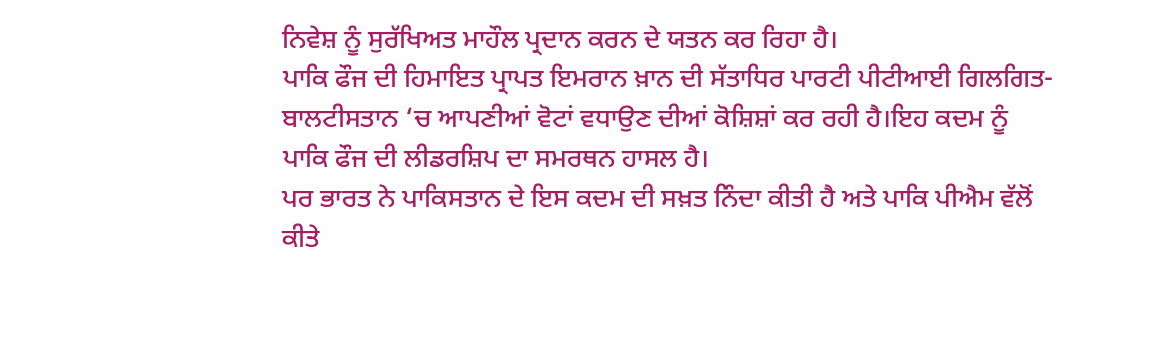ਨਿਵੇਸ਼ ਨੂੰ ਸੁਰੱਖਿਅਤ ਮਾਹੌਲ ਪ੍ਰਦਾਨ ਕਰਨ ਦੇ ਯਤਨ ਕਰ ਰਿਹਾ ਹੈ।
ਪਾਕਿ ਫੌਜ ਦੀ ਹਿਮਾਇਤ ਪ੍ਰਾਪਤ ਇਮਰਾਨ ਖ਼ਾਨ ਦੀ ਸੱਤਾਧਿਰ ਪਾਰਟੀ ਪੀਟੀਆਈ ਗਿਲਗਿਤ-ਬਾਲਟੀਸਤਾਨ ‘ਚ ਆਪਣੀਆਂ ਵੋਟਾਂ ਵਧਾਉਣ ਦੀਆਂ ਕੋਸ਼ਿਸ਼ਾਂ ਕਰ ਰਹੀ ਹੈ।ਇਹ ਕਦਮ ਨੂੰ ਪਾਕਿ ਫੌਜ ਦੀ ਲੀਡਰਸ਼ਿਪ ਦਾ ਸਮਰਥਨ ਹਾਸਲ ਹੈ।
ਪਰ ਭਾਰਤ ਨੇ ਪਾਕਿਸਤਾਨ ਦੇ ਇਸ ਕਦਮ ਦੀ ਸਖ਼ਤ ਨਿੰਦਾ ਕੀਤੀ ਹੈ ਅਤੇ ਪਾਕਿ ਪੀਐਮ ਵੱਲੋਂ ਕੀਤੇ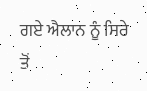ਗਏ ਐਲਾਨ ਨੂੰ ਸਿਰੇ ਤੋਂ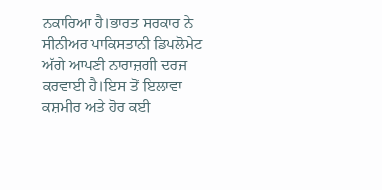ਨਕਾਰਿਆ ਹੈ।ਭਾਰਤ ਸਰਕਾਰ ਨੇ ਸੀਨੀਅਰ ਪਾਕਿਸਤਾਨੀ ਡਿਪਲੋਮੇਟ ਅੱਗੇ ਆਪਣੀ ਨਾਰਾਜ਼ਗੀ ਦਰਜ ਕਰਵਾਈ ਹੈ।ਇਸ ਤੋਂ ਇਲਾਵਾ ਕਸ਼ਮੀਰ ਅਤੇ ਹੋਰ ਕਈ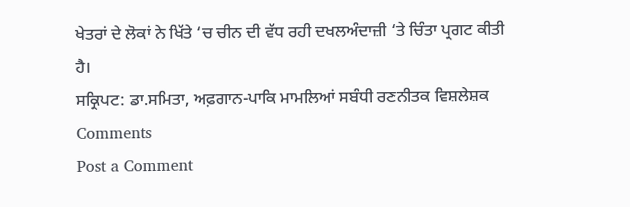ਖੇਤਰਾਂ ਦੇ ਲੋਕਾਂ ਨੇ ਖਿੱਤੇ ‘ਚ ਚੀਨ ਦੀ ਵੱਧ ਰਹੀ ਦਖਲਅੰਦਾਜ਼ੀ ‘ਤੇ ਚਿੰਤਾ ਪ੍ਰਗਟ ਕੀਤੀ ਹੈ।
ਸਕ੍ਰਿਪਟ: ਡਾ.ਸਮਿਤਾ, ਅਫ਼ਗਾਨ-ਪਾਕਿ ਮਾਮਲਿਆਂ ਸਬੰਧੀ ਰਣਨੀਤਕ ਵਿਸ਼ਲੇਸ਼ਕ
Comments
Post a Comment